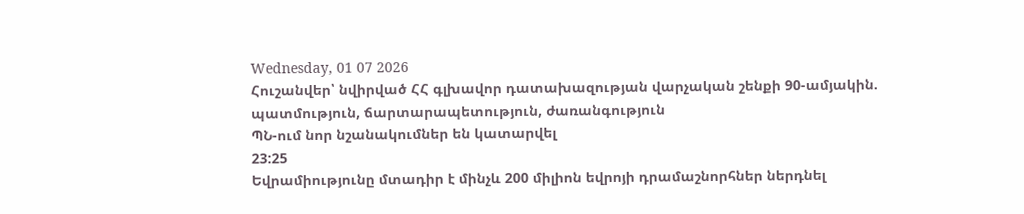Wednesday, 01 07 2026
Հուշանվեր՝ նվիրված ՀՀ գլխավոր դատախազության վարչական շենքի 90-ամյակին. պատմություն, ճարտարապետություն, ժառանգություն
ՊՆ-ում նոր նշանակումներ են կատարվել
23:25
Եվրամիությունը մտադիր է մինչև 200 միլիոն եվրոյի դրամաշնորհներ ներդնել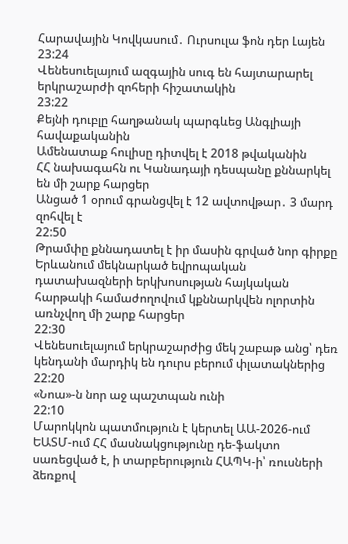Հարավային Կովկասում․ Ուրսուլա ֆոն դեր Լայեն
23:24
Վենեսուելայում ազգային սուգ են հայտարարել երկրաշարժի զոհերի հիշատակին
23:22
Քեյնի դուբլը հաղթանակ պարգևեց Անգլիայի հավաքականին
Ամենատաք հուլիսը դիտվել է 2018 թվականին
ՀՀ նախագահն ու Կանադայի դեսպանը քննարկել են մի շարք հարցեր
Անցած 1 օրում գրանցվել է 12 ավտովթար․ 3 մարդ զոհվել է
22:50
Թրամփը քննադատել է իր մասին գրված նոր գիրքը
Երևանում մեկնարկած եվրոպական դատախազների երկխոսության հայկական հարթակի համաժողովում կքննարկվեն ոլորտին առնչվող մի շարք հարցեր
22:30
Վենեսուելայում երկրաշարժից մեկ շաբաթ անց՝ դեռ կենդանի մարդիկ են դուրս բերում փլատակներից
22:20
«Նոա»-ն նոր աջ պաշտպան ունի
22:10
Մարոկկոն պատմություն է կերտել ԱԱ-2026-ում
ԵԱՏՄ-ում ՀՀ մասնակցությունը դե-ֆակտո սառեցված է, ի տարբերություն ՀԱՊԿ-ի՝ ռուսների ձեռքով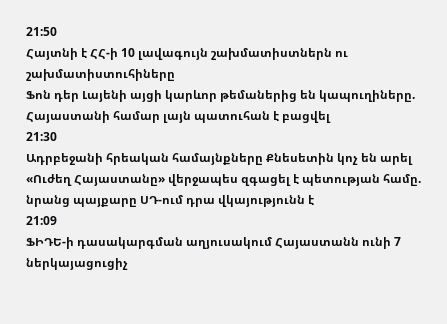21:50
Հայտնի է ՀՀ-ի 10 լավագույն շախմատիստներն ու շախմատիստուհիները
Ֆոն դեր Լայենի այցի կարևոր թեմաներից են կապուղիները. Հայաստանի համար լայն պատուհան է բացվել
21:30
Ադրբեջանի հրեական համայնքները Քնեսետին կոչ են արել
«Ուժեղ Հայաստանը» վերջապես զգացել է պետության համը. նրանց պայքարը ՍԴ-ում դրա վկայությունն է
21:09
ՖԻԴԵ-ի դասակարգման աղյուսակում Հայաստանն ունի 7 ներկայացուցիչ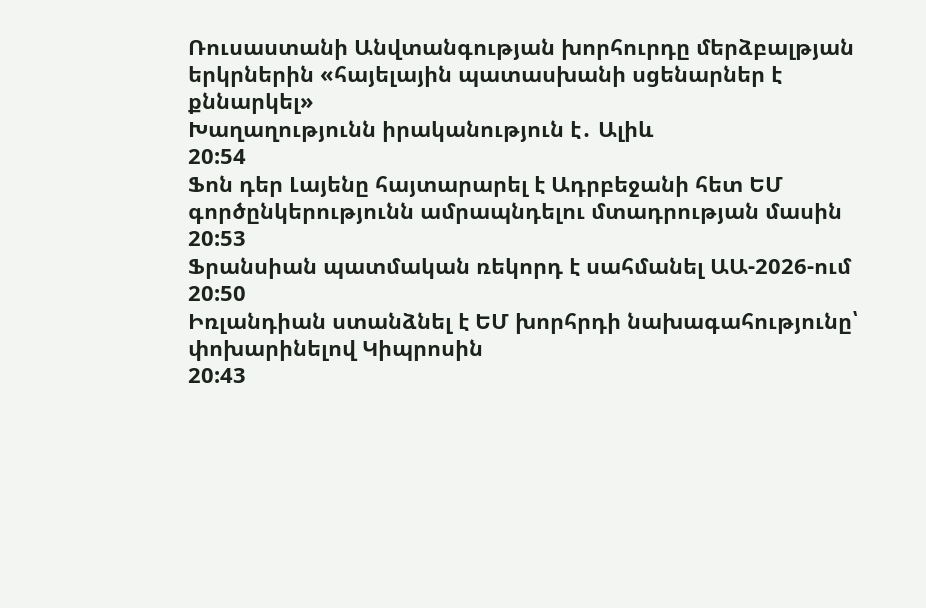Ռուսաստանի Անվտանգության խորհուրդը մերձբալթյան երկրներին «հայելային պատասխանի սցենարներ է քննարկել»
Խաղաղությունն իրականություն է․ Ալիև
20:54
Ֆոն դեր Լայենը հայտարարել է Ադրբեջանի հետ ԵՄ գործընկերությունն ամրապնդելու մտադրության մասին
20:53
Ֆրանսիան պատմական ռեկորդ է սահմանել ԱԱ-2026-ում
20:50
Իռլանդիան ստանձնել է ԵՄ խորհրդի նախագահությունը՝ փոխարինելով Կիպրոսին
20:43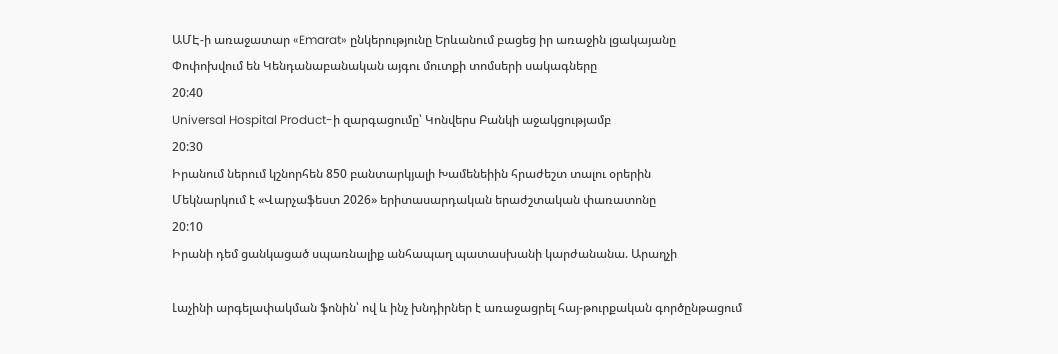ԱՄԷ-ի առաջատար «Emarat» ընկերությունը Երևանում բացեց իր առաջին լցակայանը
Փոփոխվում են Կենդանաբանական այգու մուտքի տոմսերի սակագները
20:40
Universal Hospital Product-ի զարգացումը՝ Կոնվերս Բանկի աջակցությամբ
20:30
Իրանում ներում կշնորհեն 850 բանտարկյալի Խամենեիին հրաժեշտ տալու օրերին
Մեկնարկում է «Վարչաֆեստ 2026» երիտասարդական երաժշտական փառատոնը
20:10
Իրանի դեմ ցանկացած սպառնալիք անհապաղ պատասխանի կարժանանա. Արաղչի

Լաչինի արգելափակման ֆոնին՝ ով և ինչ խնդիրներ է առաջացրել հայ-թուրքական գործընթացում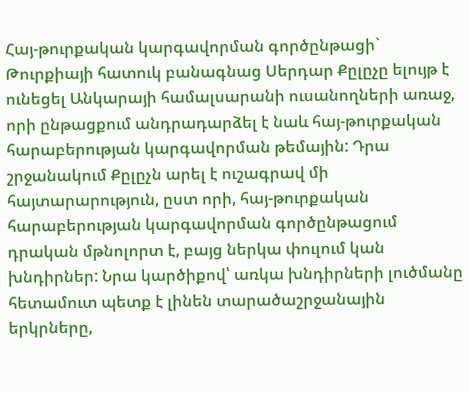Հայ-թուրքական կարգավորման գործընթացի` Թուրքիայի հատուկ բանագնաց Սերդար Քըլըչը ելույթ է ունեցել Անկարայի համալսարանի ուսանողների առաջ, որի ընթացքում անդրադարձել է նաև հայ-թուրքական հարաբերության կարգավորման թեմային: Դրա շրջանակում Քըլըչն արել է ուշագրավ մի հայտարարություն, ըստ որի, հայ-թուրքական հարաբերության կարգավորման գործընթացում դրական մթնոլորտ է, բայց ներկա փուլում կան խնդիրներ: Նրա կարծիքով՝ առկա խնդիրների լուծմանը հետամուտ պետք է լինեն տարածաշրջանային երկրները,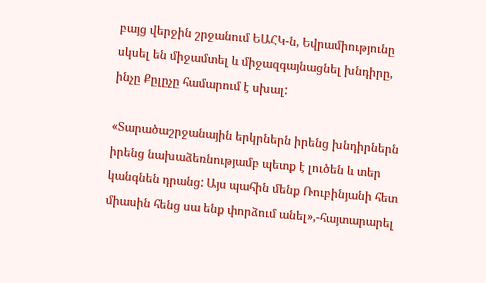բայց վերջին շրջանում ԵԱՀԿ-ն, Եվրամիությունը սկսել են միջամտել և միջազգայնացնել խնդիրը, ինչը Քըլըչը համարում է սխալ:

«Տարածաշրջանային երկրներն իրենց խնդիրներն իրենց նախաձեռնությամբ պետք է լուծեն և տեր կանգնեն դրանց: Այս պահին մենք Ռուբինյանի հետ միասին հենց սա ենք փորձում անել»,-հայտարարել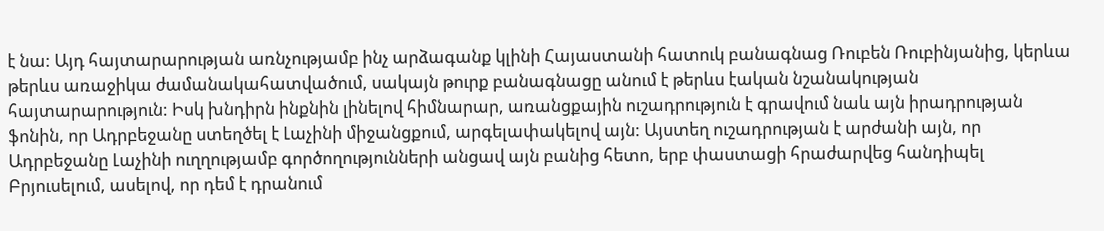է նա: Այդ հայտարարության առնչությամբ ինչ արձագանք կլինի Հայաստանի հատուկ բանագնաց Ռուբեն Ռուբինյանից, կերևա թերևս առաջիկա ժամանակահատվածում, սակայն թուրք բանագնացը անում է թերևս էական նշանակության հայտարարություն: Իսկ խնդիրն ինքնին լինելով հիմնարար, առանցքային ուշադրություն է գրավում նաև այն իրադրության ֆոնին, որ Ադրբեջանը ստեղծել է Լաչինի միջանցքում, արգելափակելով այն: Այստեղ ուշադրության է արժանի այն, որ Ադրբեջանը Լաչինի ուղղությամբ գործողությունների անցավ այն բանից հետո, երբ փաստացի հրաժարվեց հանդիպել Բրյուսելում, ասելով, որ դեմ է դրանում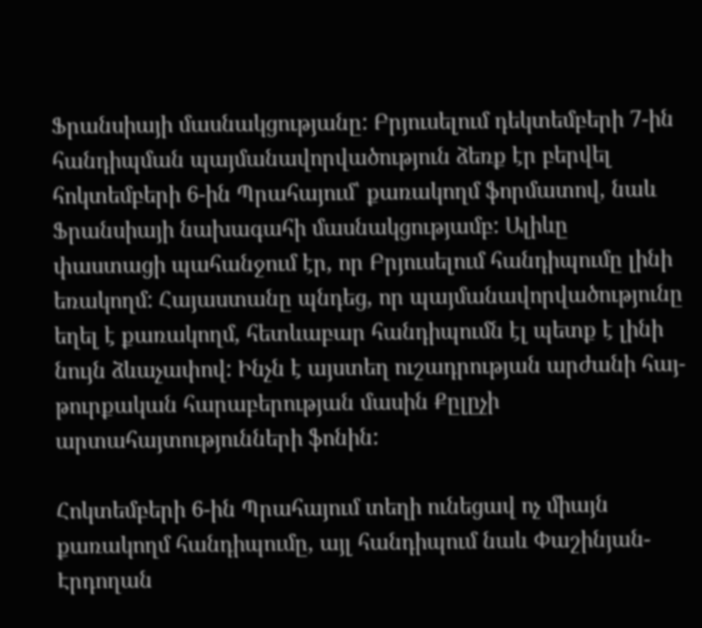Ֆրանսիայի մասնակցությանը: Բրյուսելում դեկտեմբերի 7-ին հանդիպման պայմանավորվածություն ձեռք էր բերվել հոկտեմբերի 6-ին Պրահայում՝ քառակողմ ֆորմատով, նաև Ֆրանսիայի նախագահի մասնակցությամբ: Ալիևը փաստացի պահանջում էր, որ Բրյուսելում հանդիպումը լինի եռակողմ: Հայաստանը պնդեց, որ պայմանավորվածությունը եղել է քառակողմ, հետևաբար հանդիպումն էլ պետք է լինի նույն ձևաչափով: Ինչն է այստեղ ուշադրության արժանի հայ-թուրքական հարաբերության մասին Քըլըչի արտահայտությունների ֆոնին:

Հոկտեմբերի 6-ին Պրահայում տեղի ունեցավ ոչ միայն քառակողմ հանդիպումը, այլ հանդիպում նաև Փաշինյան-Էրդողան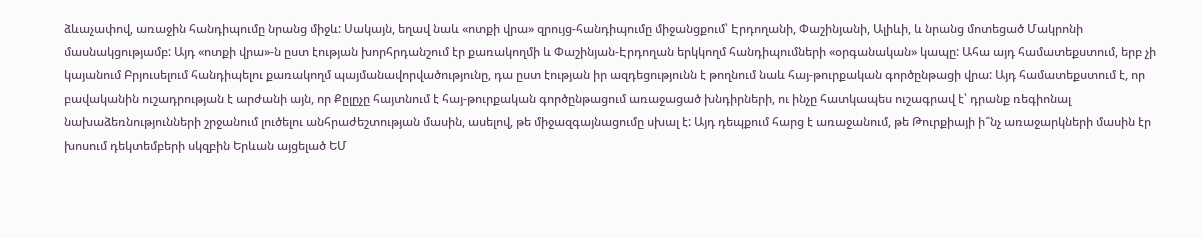ձևաչափով, առաջին հանդիպումը նրանց միջև: Սակայն, եղավ նաև «ոտքի վրա» զրույց-հանդիպումը միջանցքում՝ Էրդողանի, Փաշինյանի, Ալիևի, և նրանց մոտեցած Մակրոնի մասնակցությամբ: Այդ «ոտքի վրա»-ն ըստ էության խորհրդանշում էր քառակողմի և Փաշինյան-Էրդողան երկկողմ հանդիպումների «օրգանական» կապը: Ահա այդ համատեքստում, երբ չի կայանում Բրյուսելում հանդիպելու քառակողմ պայմանավորվածությունը, դա ըստ էության իր ազդեցությունն է թողնում նաև հայ-թուրքական գործընթացի վրա: Այդ համատեքստում է, որ բավականին ուշադրության է արժանի այն, որ Քըլըչը հայտնում է հայ-թուրքական գործընթացում առաջացած խնդիրների, ու ինչը հատկապես ուշագրավ է՝ դրանք ռեգիոնալ նախաձեռնությունների շրջանում լուծելու անհրաժեշտության մասին, ասելով, թե միջազգայնացումը սխալ է: Այդ դեպքում հարց է առաջանում, թե Թուրքիայի ի՞նչ առաջարկների մասին էր խոսում դեկտեմբերի սկզբին Երևան այցելած ԵՄ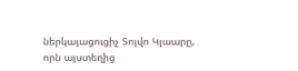ներկայացուցիչ Տոյվո Կլաարը, որն այստեղից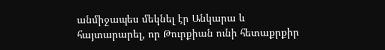անմիջապես մեկնել էր Անկարա և հայտարարել, որ Թուրքիան ունի հետաքրքիր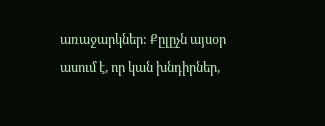առաջարկներ: Քըլըչն այսօր ասում է, որ կան խնդիրներ,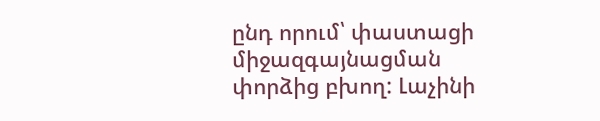ընդ որում՝ փաստացի միջազգայնացման փորձից բխող: Լաչինի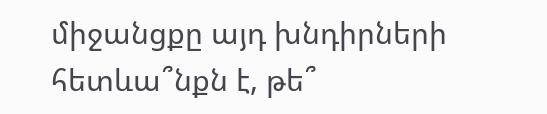միջանցքը այդ խնդիրների հետևա՞նքն է, թե՞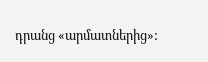դրանց «արմատներից»: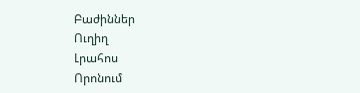Բաժիններ
Ուղիղ
Լրահոս
Որոնում